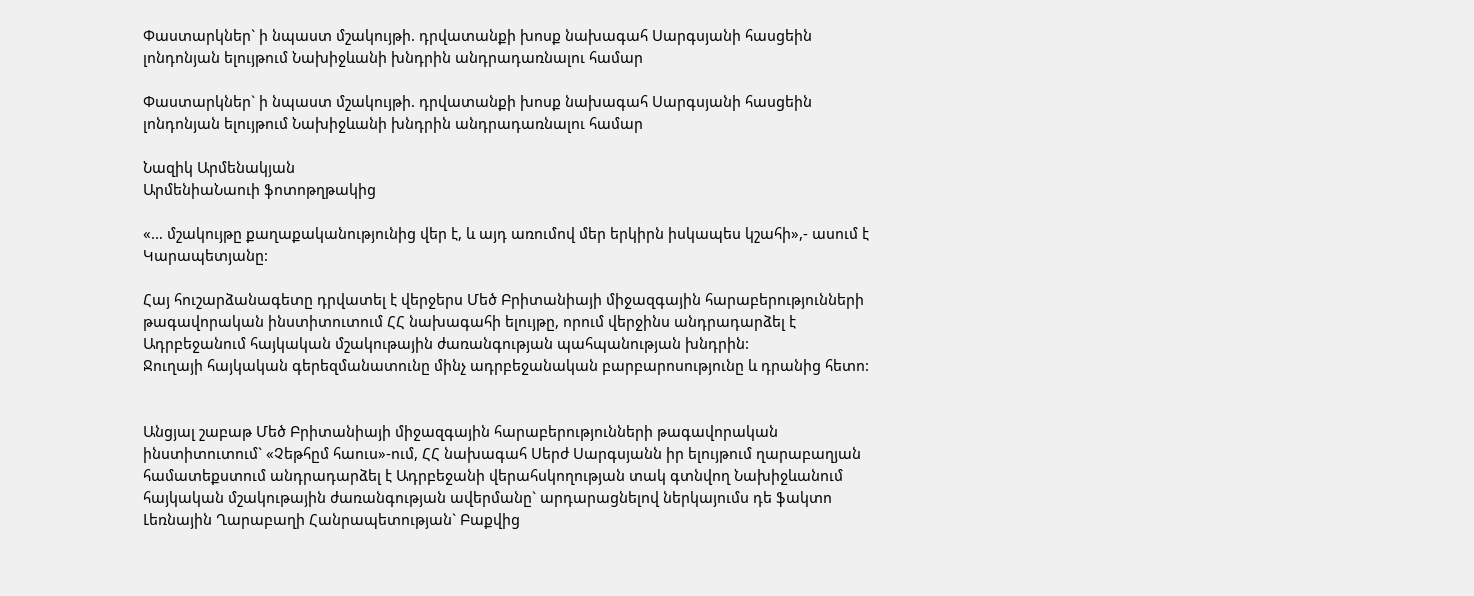Փաստարկներ` ի նպաստ մշակույթի. դրվատանքի խոսք նախագահ Սարգսյանի հասցեին լոնդոնյան ելույթում Նախիջևանի խնդրին անդրադառնալու համար

Փաստարկներ` ի նպաստ մշակույթի. դրվատանքի խոսք նախագահ Սարգսյանի հասցեին լոնդոնյան ելույթում Նախիջևանի խնդրին անդրադառնալու համար

Նազիկ Արմենակյան
ԱրմենիաՆաուի ֆոտոթղթակից

«… մշակույթը քաղաքականությունից վեր է, և այդ առումով մեր երկիրն իսկապես կշահի»,- ասում է Կարապետյանը:

Հայ հուշարձանագետը դրվատել է վերջերս Մեծ Բրիտանիայի միջազգային հարաբերությունների թագավորական ինստիտուտում ՀՀ նախագահի ելույթը, որում վերջինս անդրադարձել է Ադրբեջանում հայկական մշակութային ժառանգության պահպանության խնդրին:
Ջուղայի հայկական գերեզմանատունը մինչ ադրբեջանական բարբարոսությունը և դրանից հետո:


Անցյալ շաբաթ Մեծ Բրիտանիայի միջազգային հարաբերությունների թագավորական ինստիտուտում` «Չեթհըմ հաուս»-ում, ՀՀ նախագահ Սերժ Սարգսյանն իր ելույթում ղարաբաղյան համատեքստում անդրադարձել է Ադրբեջանի վերահսկողության տակ գտնվող Նախիջևանում հայկական մշակութային ժառանգության ավերմանը` արդարացնելով ներկայումս դե ֆակտո Լեռնային Ղարաբաղի Հանրապետության` Բաքվից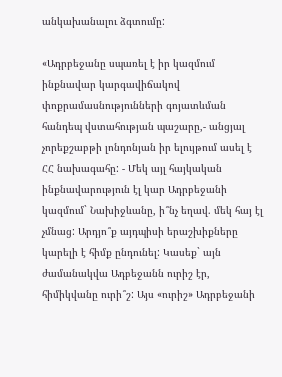անկախանալու ձգտումը:

«Ադրբեջանը սպառել է իր կազմում ինքնավար կարգավիճակով փոքրամասնությունների գոյատևման հանդեպ վստահության պաշարը,- անցյալ չորեքշաբթի լոնդոնյան իր ելույթում ասել է ՀՀ նախագահը: - Մեկ այլ հայկական ինքնավարություն էլ կար Ադրբեջանի կազմում` Նախիջևանը, ի՞նչ եղավ. մեկ հայ էլ չմնաց: Արդյո՞ք այդպիսի երաշխիքները կարելի է հիմք ընդունել: Կասեք` այն ժամանակվա Ադբեջանն ուրիշ էր, հիմիկվանը ուրի՞շ: Այս «ուրիշ» Ադրբեջանի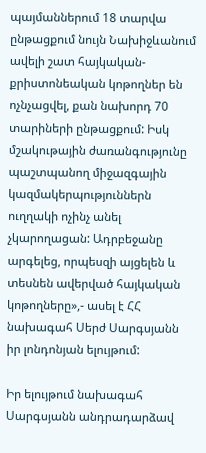պայմաններում 18 տարվա ընթացքում նույն Նախիջևանում ավելի շատ հայկական-քրիստոնեական կոթողներ են ոչնչացվել, քան նախորդ 70 տարիների ընթացքում: Իսկ մշակութային ժառանգությունը պաշտպանող միջազգային կազմակերպություններն ուղղակի ոչինչ անել չկարողացան: Ադրբեջանը արգելեց, որպեսզի այցելեն և տեսնեն ավերված հայկական կոթողները»,- ասել է ՀՀ նախագահ Սերժ Սարգսյանն իր լոնդոնյան ելույթում:

Իր ելույթում նախագահ Սարգսյանն անդրադարձավ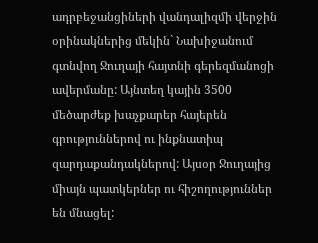ադրբեջանցիների վանդալիզմի վերջին օրինակներից մեկին` Նախիջանում գտնվող Ջուղայի հայտնի գերեզմանոցի ավերմանը: Այնտեղ կային 3500 մեծարժեք խաչքարեր հայերեն գրություններով ու ինքնատիպ զարդաքանդակներով: Այսօր Ջուղայից միայն պատկերներ ու հիշողություններ են մնացել: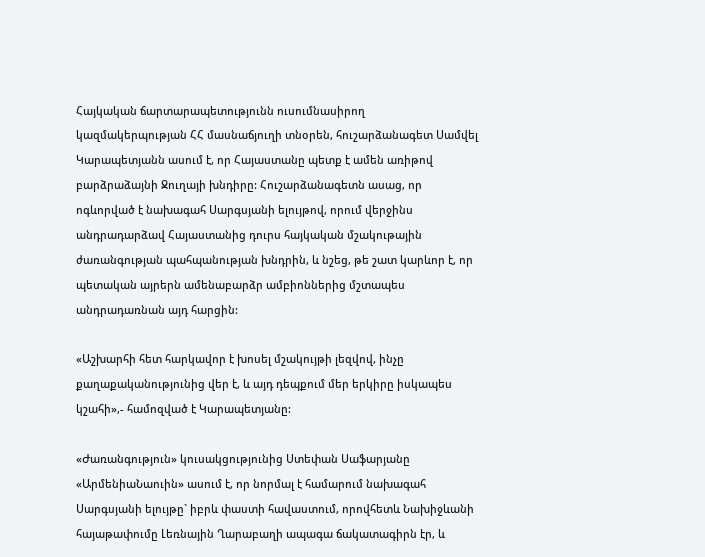Հայկական ճարտարապետությունն ուսումնասիրող կազմակերպության ՀՀ մասնաճյուղի տնօրեն, հուշարձանագետ Սամվել Կարապետյանն ասում է, որ Հայաստանը պետք է ամեն առիթով բարձրաձայնի Ջուղայի խնդիրը: Հուշարձանագետն ասաց, որ ոգևորված է նախագահ Սարգսյանի ելույթով, որում վերջինս անդրադարձավ Հայաստանից դուրս հայկական մշակութային ժառանգության պահպանության խնդրին, և նշեց, թե շատ կարևոր է, որ պետական այրերն ամենաբարձր ամբիոններից մշտապես անդրադառնան այդ հարցին:

«Աշխարհի հետ հարկավոր է խոսել մշակույթի լեզվով, ինչը քաղաքականությունից վեր է, և այդ դեպքում մեր երկիրը իսկապես կշահի»,- համոզված է Կարապետյանը:

«Ժառանգություն» կուսակցությունից Ստեփան Սաֆարյանը «ԱրմենիաՆաուին» ասում է, որ նորմալ է համարում նախագահ Սարգսյանի ելույթը` իբրև փաստի հավաստում, որովհետև Նախիջևանի հայաթափումը Լեռնային Ղարաբաղի ապագա ճակատագիրն էր, և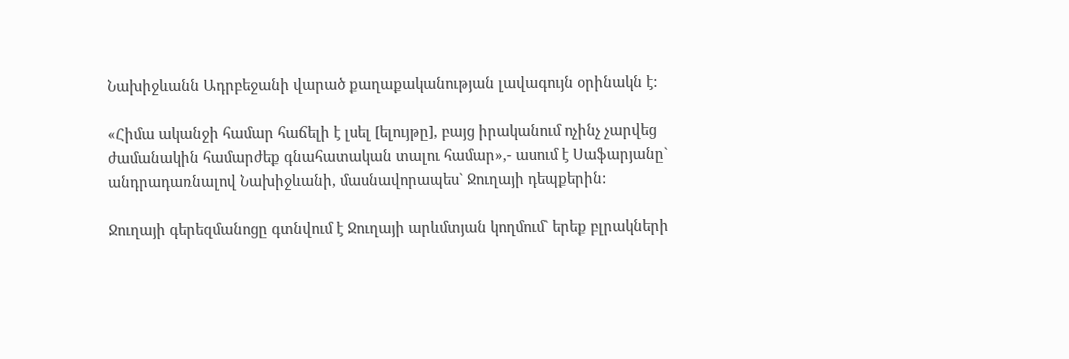Նախիջևանն Ադրբեջանի վարած քաղաքականության լավագույն օրինակն է:

«Հիմա ականջի համար հաճելի է լսել [ելույթը], բայց իրականում ոչինչ չարվեց ժամանակին համարժեք գնահատական տալու համար»,- ասում է Սաֆարյանը` անդրադառնալով Նախիջևանի, մասնավորապես` Ջուղայի դեպքերին:

Ջուղայի գերեզմանոցը գտնվում է Ջուղայի արևմտյան կողմում` երեք բլրակների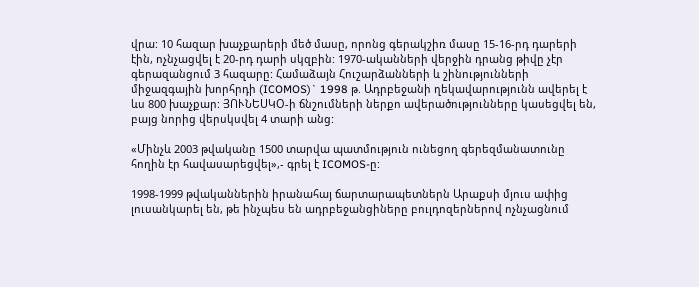վրա: 10 հազար խաչքարերի մեծ մասը, որոնց գերակշիռ մասը 15-16-րդ դարերի էին, ոչնչացվել է 20-րդ դարի սկզբին: 1970-ականների վերջին դրանց թիվը չէր գերազանցում 3 հազարը: Համաձայն Հուշարձանների և շինությունների միջազգային խորհրդի (ICOMOS)` 1998 թ. Ադրբեջանի ղեկավարությունն ավերել է ևս 800 խաչքար: ՅՈՒՆԵՍԿՕ-ի ճնշումների ներքո ավերածությունները կասեցվել են, բայց նորից վերսկսվել 4 տարի անց:

«Մինչև 2003 թվականը 1500 տարվա պատմություն ունեցող գերեզմանատունը հողին էր հավասարեցվել»,- գրել է ICOMOS-ը:

1998-1999 թվականներին իրանահայ ճարտարապետներն Արաքսի մյուս ափից լուսանկարել են, թե ինչպես են ադրբեջանցիները բուլդոզերներով ոչնչացնում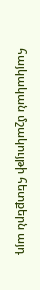հայկական մշակույթի հետքերն այդ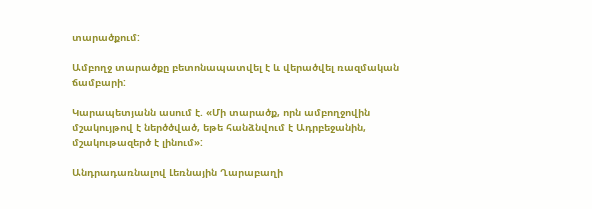տարածքում:

Ամբողջ տարածքը բետոնապատվել է և վերածվել ռազմական ճամբարի:

Կարապետյանն ասում է. «Մի տարածք, որն ամբողջովին մշակույթով է ներծծված, եթե հանձնվում է Ադրբեջանին, մշակութազերծ է լինում»:

Անդրադառնալով Լեռնային Ղարաբաղի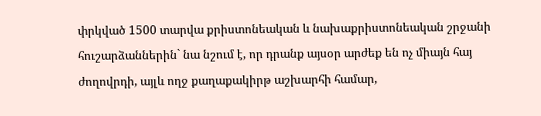փրկված 1500 տարվա քրիստոնեական և նախաքրիստոնեական շրջանի հուշարձաններին` նա նշում է, որ դրանք այսօր արժեք են ոչ միայն հայ ժողովրդի, այլև ողջ քաղաքակիրթ աշխարհի համար,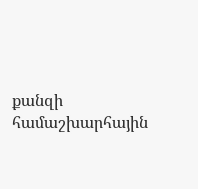քանզի համաշխարհային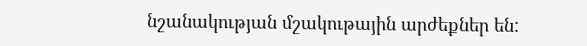նշանակության մշակութային արժեքներ են: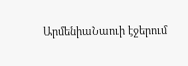ԱրմենիաՆաուի էջերում